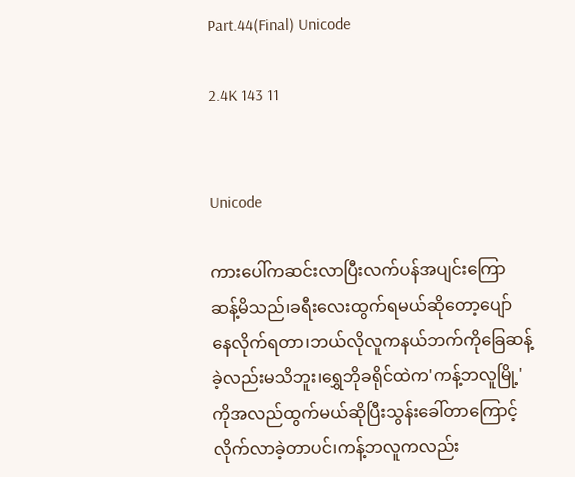Part.44(Final) Unicode

2.4K 143 11


Unicode

ကားပေါ်ကဆင်းလာပြီးလက်ပန်အပျင်းကြော
ဆန့်မိသည်၊ခရီးလေးထွက်ရမယ်ဆိုတော့ပျော်
နေလိုက်ရတာ၊ဘယ်လိုလူကနယ်ဘက်ကိုခြေဆန့်
ခဲ့လည်းမသိဘူး၊ရွှေဘိုခရိုင်ထဲက'ကန့်ဘလူမြို့'
ကိုအလည်ထွက်မယ်ဆိုပြီးသွန်းခေါ်တာကြောင့်
လိုက်လာခဲ့တာပင်၊ကန့်ဘလူကလည်း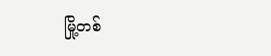မြို့တစ်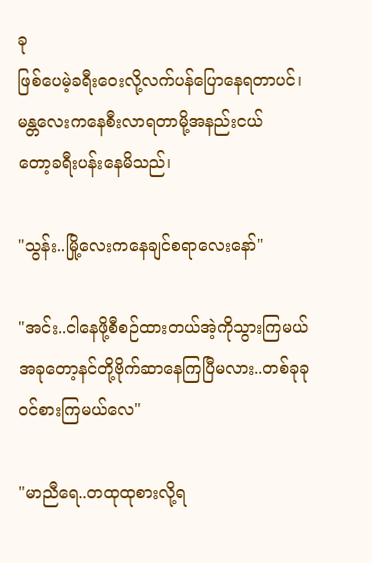ခု
ဖြစ်ပေမဲ့ခရီးဝေးလို့လက်ပန်ပြောနေရတာပင်၊
မန္တလေးကနေစီးလာရတာမို့အနည်းငယ်
တော့ခရီးပန်းနေမိသည်၊

"သွန်း..မြို့လေးကနေချင်စရာလေးနော်"

"အင်း..ငါနေဖို့စီစဉ်ထားတယ်အဲ့ကိုသွားကြမယ်
အခုတော့နင်တို့ဗိုက်ဆာနေကြပြီမလား..တစ်ခုခု
ဝင်စားကြမယ်လေ"

"မာညီရေ..တထုထုစားလို့ရ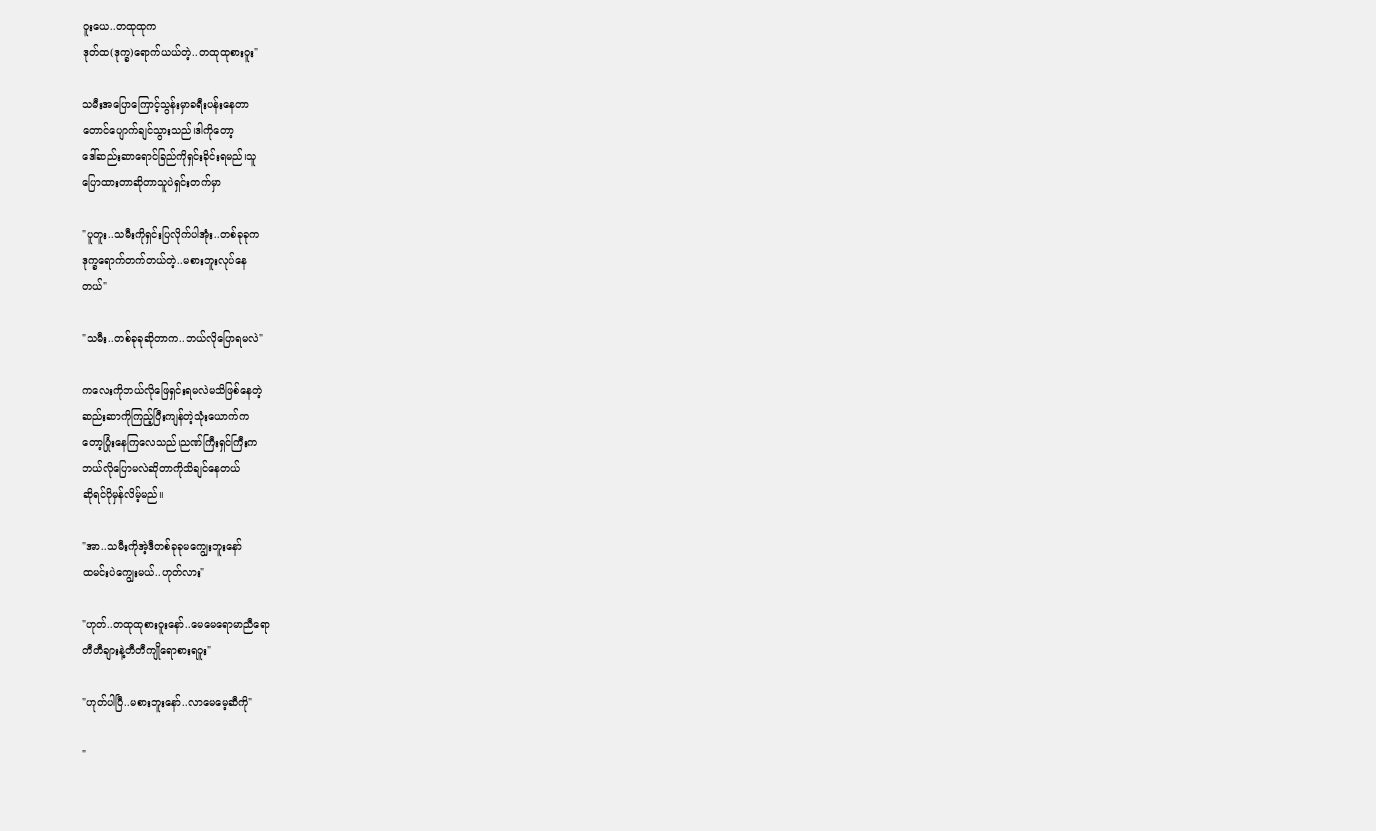ဝူးယေ..တထုထုက
ဒုတ်ထ(ဒုက္ခ)ရောက်ယယ်တဲ့..တထုထုစားဝူး"

သမီးအပြောကြောင့်သွန်းမှာခရီးပန်းနေတာ‌
တောင်ပျောက်ချင်သွားသည်၊ဒါကိုတော့
ဒေါ်ဆည်းဆာရောင်ခြည်ကိုရှင်းခိုင်းရမည်၊သူ
ပြောထားတာဆိုတာသူပဲရှင်းတက်မှာ

"ပူတူး..သမီးကိုရှင်းပြလိုက်ပါအုံး..တစ်ခုခုက
ဒုက္ခရောက်တက်တယ်တဲ့..မစားဘူးလုပ်နေ
တယ်"

"သမီး..တစ်ခုခုဆိုတာက..ဘယ်လိုပြောရမလဲ"

ကလေးကိုဘယ်လိုဖြေရှင်းရမလဲမသိဖြစ်နေတဲ့
ဆည်းဆာကို‌ကြည့်ပြီးကျန်တဲ့သုံးယောက်က‌
တော့ပြုံးနေကြလေသည်၊ညဏ်ကြီးရှင်ကြီးက
ဘယ်လိုပြောမလဲဆိုတာကိုသိချင်နေတယ်
ဆိုရင်ပိုမှန်လိမ့်မည်။

"အာ..သမီးကိုအဲ့ဒီတစ်ခုခုမကျွေးဘူးနော်
ထမင်းပဲကျွေးမယ်..ဟုတ်လား"

"ဟုတ်..တထုထုစားဝူးနော်..မေမေရောမာညီရော
တီတီချားနဲ့တီတီကျိုရောစားရဝူး"

"ဟုတ်ပါပြီ..မစားဘူးနော်..လာမေမေ့ဆီကို"

"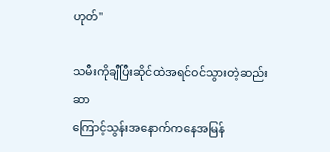ဟုတ်"

သမီးကိုချီပြီးဆိုင်ထဲအရင်ဝင်သွားတဲ့ဆည်းဆာ
ကြောင့်သွန်းအနောက်ကနေအမြန်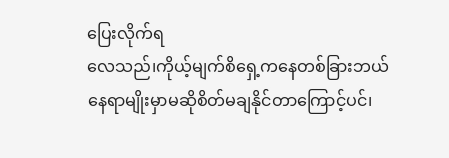ပြေးလိုက်ရ
လေသည်၊ကိုယ့်မျက်စိရှေ့ကနေတစ်ခြားဘယ်
နေရာမျိုးမှာမဆိုစိတ်မချနိုင်တာကြောင့်ပင်၊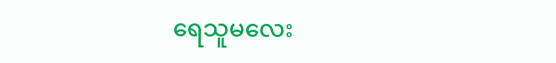ရေသူမလေး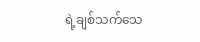ရဲ့ချစ်သက်သေ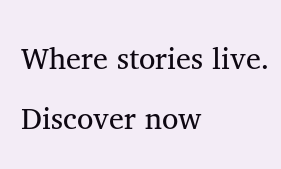Where stories live. Discover now